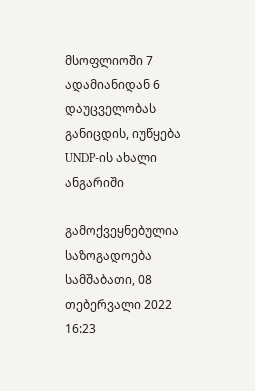მსოფლიოში 7 ადამიანიდან 6 დაუცველობას განიცდის, იუწყება UNDP-ის ახალი ანგარიში

გამოქვეყნებულია საზოგადოება
სამშაბათი, 08 თებერვალი 2022 16:23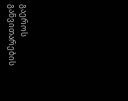გაეროს განვითარების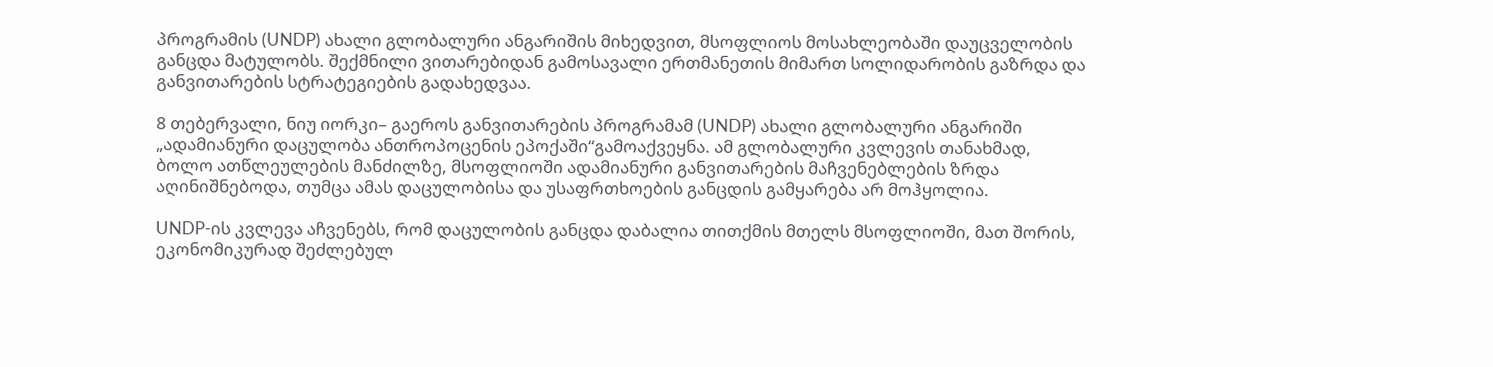პროგრამის (UNDP) ახალი გლობალური ანგარიშის მიხედვით, მსოფლიოს მოსახლეობაში დაუცველობის განცდა მატულობს. შექმნილი ვითარებიდან გამოსავალი ერთმანეთის მიმართ სოლიდარობის გაზრდა და განვითარების სტრატეგიების გადახედვაა.

8 თებერვალი, ნიუ იორკი– გაეროს განვითარების პროგრამამ (UNDP) ახალი გლობალური ანგარიში „ადამიანური დაცულობა ანთროპოცენის ეპოქაში“გამოაქვეყნა. ამ გლობალური კვლევის თანახმად, ბოლო ათწლეულების მანძილზე, მსოფლიოში ადამიანური განვითარების მაჩვენებლების ზრდა აღინიშნებოდა, თუმცა ამას დაცულობისა და უსაფრთხოების განცდის გამყარება არ მოჰყოლია.

UNDP-ის კვლევა აჩვენებს, რომ დაცულობის განცდა დაბალია თითქმის მთელს მსოფლიოში, მათ შორის, ეკონომიკურად შეძლებულ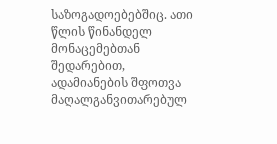საზოგადოებებშიც. ათი წლის წინანდელ მონაცემებთან შედარებით, ადამიანების შფოთვა მაღალგანვითარებულ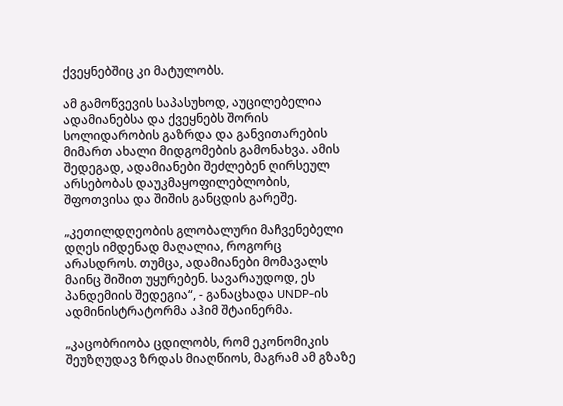ქვეყნებშიც კი მატულობს.

ამ გამოწვევის საპასუხოდ, აუცილებელია ადამიანებსა და ქვეყნებს შორის სოლიდარობის გაზრდა და განვითარების მიმართ ახალი მიდგომების გამონახვა. ამის შედეგად, ადამიანები შეძლებენ ღირსეულ არსებობას დაუკმაყოფილებლობის, შფოთვისა და შიშის განცდის გარეშე.

„კეთილდღეობის გლობალური მაჩვენებელი დღეს იმდენად მაღალია, როგორც არასდროს. თუმცა, ადამიანები მომავალს მაინც შიშით უყურებენ. სავარაუდოდ, ეს პანდემიის შედეგია“, - განაცხადა UNDP-ის ადმინისტრატორმა აჰიმ შტაინერმა.

„კაცობრიობა ცდილობს, რომ ეკონომიკის შეუზღუდავ ზრდას მიაღწიოს, მაგრამ ამ გზაზე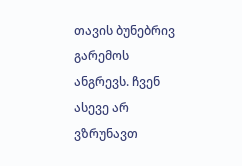თავის ბუნებრივ გარემოს ანგრევს. ჩვენ ასევე არ ვზრუნავთ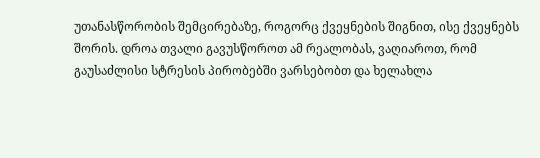უთანასწორობის შემცირებაზე, როგორც ქვეყნების შიგნით, ისე ქვეყნებს შორის. დროა თვალი გავუსწოროთ ამ რეალობას, ვაღიაროთ, რომ გაუსაძლისი სტრესის პირობებში ვარსებობთ და ხელახლა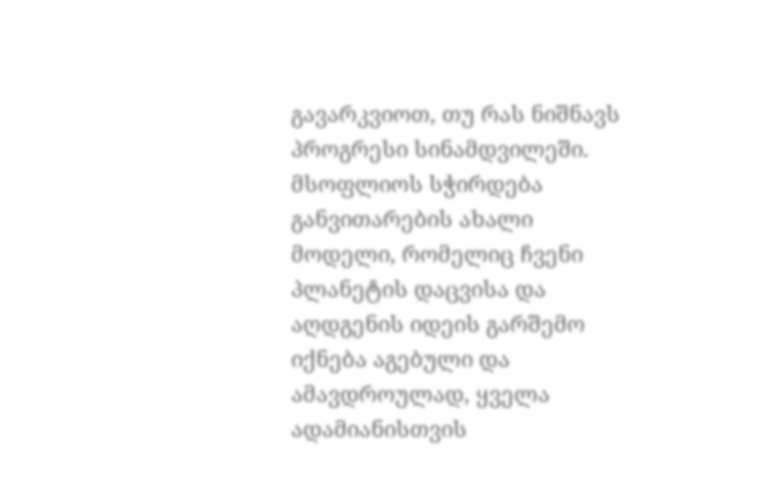გავარკვიოთ, თუ რას ნიშნავს პროგრესი სინამდვილეში. მსოფლიოს სჭირდება განვითარების ახალი მოდელი, რომელიც ჩვენი პლანეტის დაცვისა და აღდგენის იდეის გარშემო იქნება აგებული და ამავდროულად, ყველა ადამიანისთვის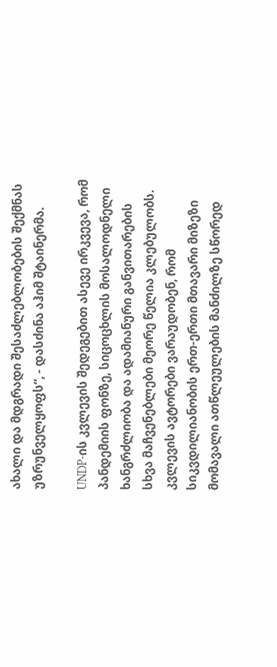ახალი და მდგრადი შესაძლებლობების შექმნას უზრუნველყოფს“, - დასძინა აჰიმ შტაინერმა.

UNDP-ის კვლევის შედეგებით ასევე ირკვევა, რომ პანდემიის ფონზე, სიცოცხლის მოსალოდნელი ხანგრძლიობა და ადამიანური განვითარების სხვა მაჩვენებლები მეორე წელია კლებულობს. კვლევის ავტორები ვარაუდობენ, რომ სიკვდილიანობის ერთ-ერთი მთავარი მიზეზი მომავალი ათწლეულების მანძილზე სწორედ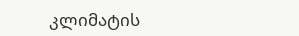კლიმატის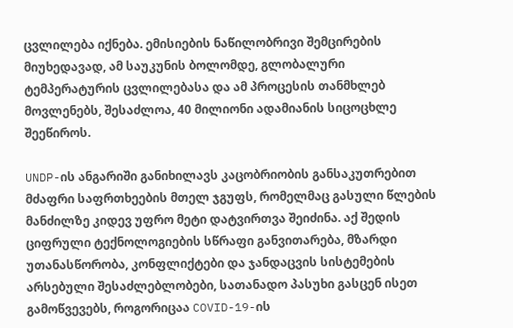ცვლილება იქნება. ემისიების ნაწილობრივი შემცირების მიუხედავად, ამ საუკუნის ბოლომდე, გლობალური ტემპერატურის ცვლილებასა და ამ პროცესის თანმხლებ მოვლენებს, შესაძლოა, 40 მილიონი ადამიანის სიცოცხლე შეეწიროს.

UNDP-ის ანგარიში განიხილავს კაცობრიობის განსაკუთრებით მძაფრი საფრთხეების მთელ ჯგუფს, რომელმაც გასული წლების მანძილზე კიდევ უფრო მეტი დატვირთვა შეიძინა. აქ შედის ციფრული ტექნოლოგიების სწრაფი განვითარება, მზარდი უთანასწორობა, კონფლიქტები და ჯანდაცვის სისტემების არსებული შესაძლებლობები, სათანადო პასუხი გასცენ ისეთ გამოწვევებს, როგორიცაა COVID-19-ის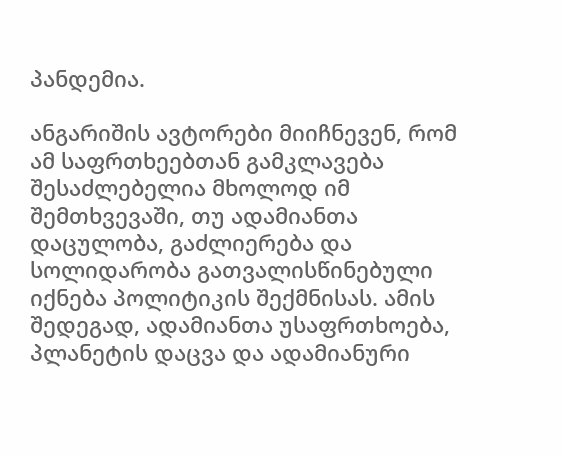პანდემია.

ანგარიშის ავტორები მიიჩნევენ, რომ ამ საფრთხეებთან გამკლავება შესაძლებელია მხოლოდ იმ შემთხვევაში, თუ ადამიანთა დაცულობა, გაძლიერება და სოლიდარობა გათვალისწინებული იქნება პოლიტიკის შექმნისას. ამის შედეგად, ადამიანთა უსაფრთხოება, პლანეტის დაცვა და ადამიანური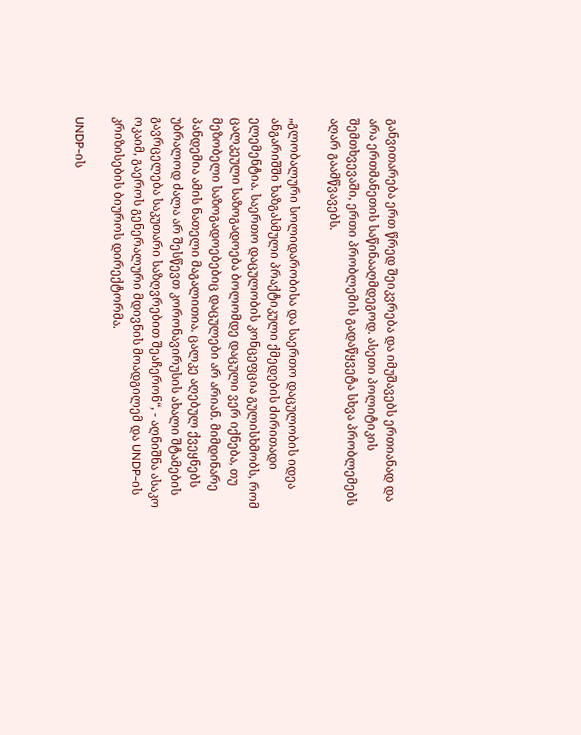განვითარება ერთ წრედ შეიკვრება და იმუშავებს ერთიანად და არა ერთმანეთის საწინააღმდეგოდ. ასეთი პოლიტიკის შემთხვევაში, ერთი პრობლემის გადაწყვეტა სხვა პრობლემებს აღარ გაამწვავებს.

„გლობალური სოლიდარობისა და საერთო დაცულობის იდეა ანგარიშში ხაზგასმული პრაქტიკული ქმედების ძირითადი ელემენტია. საერთო დაცულობის კონცეფცია გულისხმობს, რომ ცალკეული საზოგადოება ბოლომდე დაცული ვერ იქნება, თუ მეზობელი საზოგადოებებიც დაცულები არ არიან. მიმდინარე პანდემია ამის ნათელი მაგალითია. ცალკე აღებულ ქვეყნებს უბრალოდ ძალა არ შესწევთ კორონავირუსის ახალი შტამების გავრცელება საკუთარი საზღვრებით შეაჩერონ“, - აღნიშნა ასაკო ოკაიმ, გაეროს გენერალური მდივნის მოადგილემ და UNDP-ის კრიზისების ბიუროს დირექტორმა.

UNDP-ის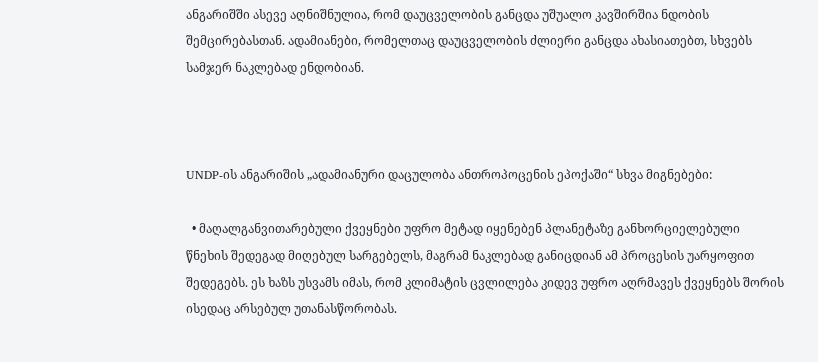ანგარიშში ასევე აღნიშნულია, რომ დაუცველობის განცდა უშუალო კავშირშია ნდობის შემცირებასთან. ადამიანები, რომელთაც დაუცველობის ძლიერი განცდა ახასიათებთ, სხვებს სამჯერ ნაკლებად ენდობიან.



UNDP-ის ანგარიშის „ადამიანური დაცულობა ანთროპოცენის ეპოქაში“ სხვა მიგნებები:

  • მაღალგანვითარებული ქვეყნები უფრო მეტად იყენებენ პლანეტაზე განხორციელებული წნეხის შედეგად მიღებულ სარგებელს, მაგრამ ნაკლებად განიცდიან ამ პროცესის უარყოფით შედეგებს. ეს ხაზს უსვამს იმას, რომ კლიმატის ცვლილება კიდევ უფრო აღრმავეს ქვეყნებს შორის ისედაც არსებულ უთანასწორობას.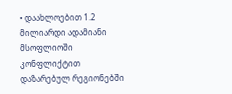• დაახლოებით 1.2 მილიარდი ადამიანი მსოფლიოში კონფლიქტით დაზარებულ რეგიონებში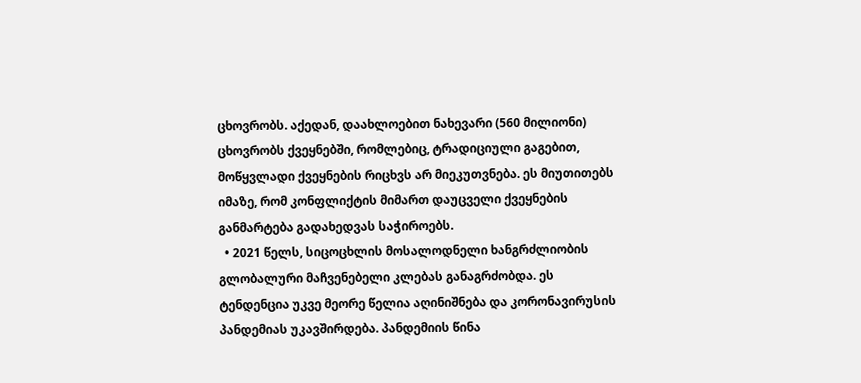ცხოვრობს. აქედან, დაახლოებით ნახევარი (560 მილიონი) ცხოვრობს ქვეყნებში, რომლებიც, ტრადიციული გაგებით, მოწყვლადი ქვეყნების რიცხვს არ მიეკუთვნება. ეს მიუთითებს იმაზე, რომ კონფლიქტის მიმართ დაუცველი ქვეყნების განმარტება გადახედვას საჭიროებს.
  • 2021 წელს, სიცოცხლის მოსალოდნელი ხანგრძლიობის გლობალური მაჩვენებელი კლებას განაგრძობდა. ეს ტენდენცია უკვე მეორე წელია აღინიშნება და კორონავირუსის პანდემიას უკავშირდება. პანდემიის წინა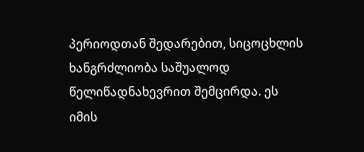პერიოდთან შედარებით, სიცოცხლის ხანგრძლიობა საშუალოდ წელიწადნახევრით შემცირდა. ეს იმის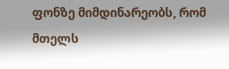ფონზე მიმდინარეობს, რომ მთელს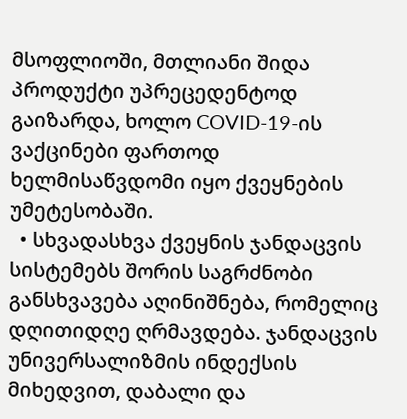მსოფლიოში, მთლიანი შიდა პროდუქტი უპრეცედენტოდ გაიზარდა, ხოლო COVID-19-ის ვაქცინები ფართოდ ხელმისაწვდომი იყო ქვეყნების უმეტესობაში.
  • სხვადასხვა ქვეყნის ჯანდაცვის სისტემებს შორის საგრძნობი განსხვავება აღინიშნება, რომელიც დღითიდღე ღრმავდება. ჯანდაცვის უნივერსალიზმის ინდექსის მიხედვით, დაბალი და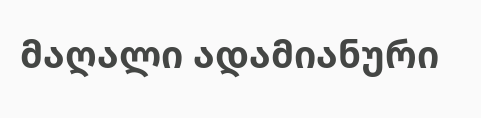მაღალი ადამიანური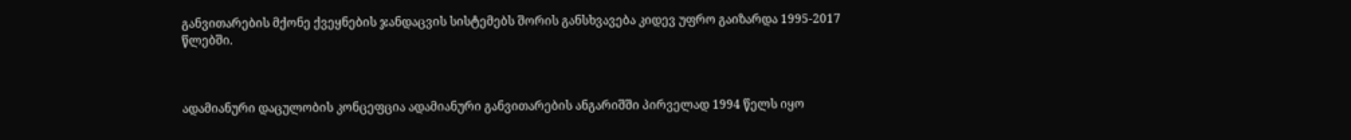განვითარების მქონე ქვეყნების ჯანდაცვის სისტემებს შორის განსხვავება კიდევ უფრო გაიზარდა 1995-2017 წლებში.



ადამიანური დაცულობის კონცეფცია ადამიანური განვითარების ანგარიშში პირველად 1994 წელს იყო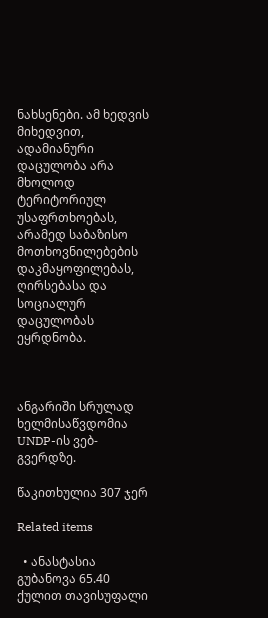ნახსენები. ამ ხედვის მიხედვით, ადამიანური დაცულობა არა მხოლოდ ტერიტორიულ უსაფრთხოებას, არამედ საბაზისო მოთხოვნილებების დაკმაყოფილებას, ღირსებასა და სოციალურ დაცულობას ეყრდნობა.



ანგარიში სრულად ხელმისაწვდომია UNDP-ის ვებ-გვერდზე.

წაკითხულია 307 ჯერ

Related items

  • ანასტასია გუბანოვა 65.40 ქულით თავისუფალი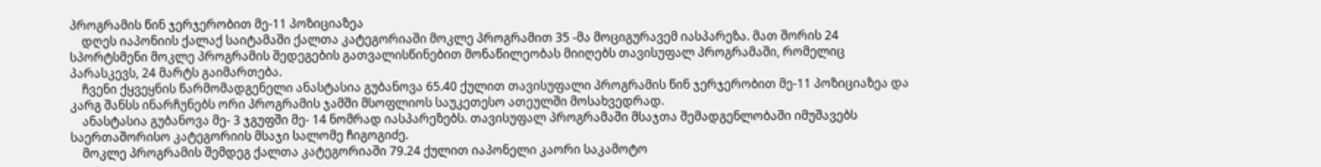პროგრამის წინ ჯერჯერობით მე-11 პოზიციაზეა
    დღეს იაპონიის ქალაქ საიტამაში ქალთა კატეგორიაში მოკლე პროგრამით 35 -მა მოციგურავემ იასპარეზა. მათ შორის 24 სპორტსმენი მოკლე პროგრამის შედეგების გათვალისწინებით მონაწილეობას მიიღებს თავისუფალ პროგრამაში, რომელიც პარასკევს, 24 მარტს გაიმართება.
    ჩვენი ქყვეყნის წარმომადგენელი ანასტასია გუბანოვა 65.40 ქულით თავისუფალი პროგრამის წინ ჯერჯერობით მე-11 პოზიციაზეა და კარგ შანსს ინარჩუნებს ორი პროგრამის ჯამში მსოფლიოს საუკეთესო ათეულში მოსახვედრად.
    ანასტასია გუბანოვა მე- 3 ჯგუფში მე- 14 ნომრად იასპარეზებს. თავისუფალ პროგრამაში მსაჯთა შემადგენლობაში იმუშავებს საერთაშორისო კატეგორიის მსაჯი სალომე ჩიგოგიძე.
    მოკლე პროგრამის შემდეგ ქალთა კატეგორიაში 79.24 ქულით იაპონელი კაორი საკამოტო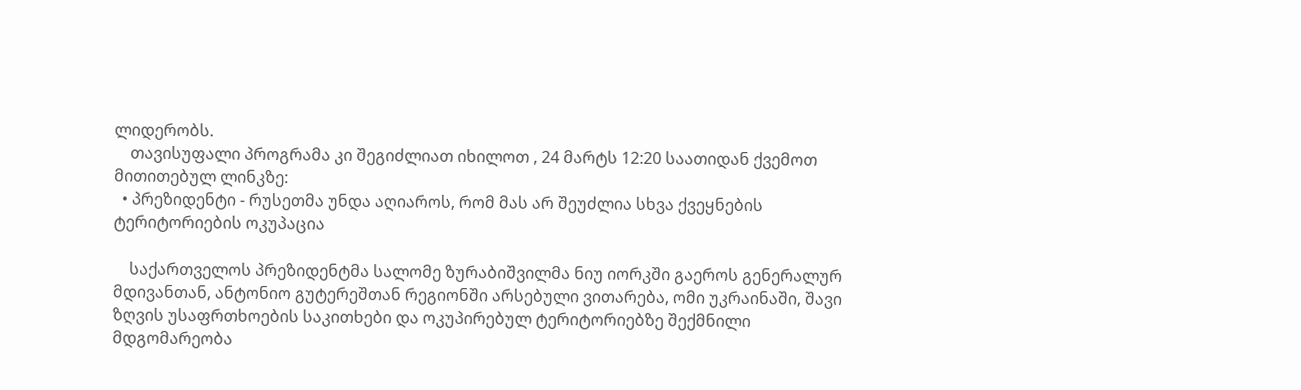ლიდერობს.
    თავისუფალი პროგრამა კი შეგიძლიათ იხილოთ , 24 მარტს 12:20 საათიდან ქვემოთ მითითებულ ლინკზე:
  • პრეზიდენტი - რუსეთმა უნდა აღიაროს, რომ მას არ შეუძლია სხვა ქვეყნების ტერიტორიების ოკუპაცია

    საქართველოს პრეზიდენტმა სალომე ზურაბიშვილმა ნიუ იორკში გაეროს გენერალურ მდივანთან, ანტონიო გუტერეშთან რეგიონში არსებული ვითარება, ომი უკრაინაში, შავი ზღვის უსაფრთხოების საკითხები და ოკუპირებულ ტერიტორიებზე შექმნილი მდგომარეობა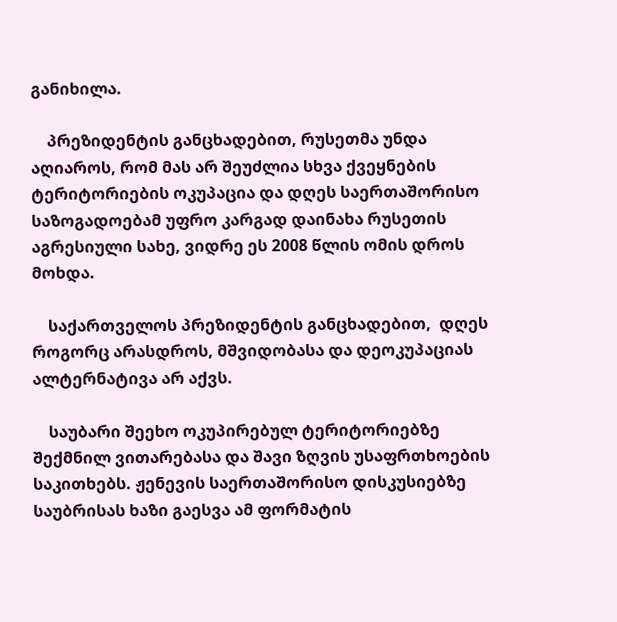განიხილა.

    პრეზიდენტის განცხადებით, რუსეთმა უნდა აღიაროს, რომ მას არ შეუძლია სხვა ქვეყნების ტერიტორიების ოკუპაცია და დღეს საერთაშორისო საზოგადოებამ უფრო კარგად დაინახა რუსეთის აგრესიული სახე, ვიდრე ეს 2008 წლის ომის დროს მოხდა.

    საქართველოს პრეზიდენტის განცხადებით,  დღეს როგორც არასდროს, მშვიდობასა და დეოკუპაციას ალტერნატივა არ აქვს.

    საუბარი შეეხო ოკუპირებულ ტერიტორიებზე შექმნილ ვითარებასა და შავი ზღვის უსაფრთხოების საკითხებს. ჟენევის საერთაშორისო დისკუსიებზე საუბრისას ხაზი გაესვა ამ ფორმატის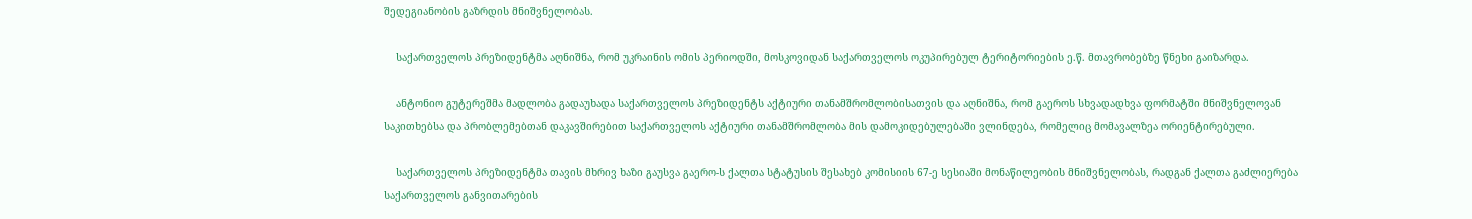შედეგიანობის გაზრდის მნიშვნელობას.

    საქართველოს პრეზიდენტმა აღნიშნა, რომ უკრაინის ომის პერიოდში, მოსკოვიდან საქართველოს ოკუპირებულ ტერიტორიების ე.წ. მთავრობებზე წნეხი გაიზარდა.

    ანტონიო გუტერეშმა მადლობა გადაუხადა საქართველოს პრეზიდენტს აქტიური თანამშრომლობისათვის და აღნიშნა, რომ გაეროს სხვადადხვა ფორმატში მნიშვნელოვან საკითხებსა და პრობლემებთან დაკავშირებით საქართველოს აქტიური თანამშრომლობა მის დამოკიდებულებაში ვლინდება, რომელიც მომავალზეა ორიენტირებული.

    საქართველოს პრეზიდენტმა თავის მხრივ ხაზი გაუსვა გაერო-ს ქალთა სტატუსის შესახებ კომისიის 67-ე სესიაში მონაწილეობის მნიშვნელობას, რადგან ქალთა გაძლიერება საქართველოს განვითარების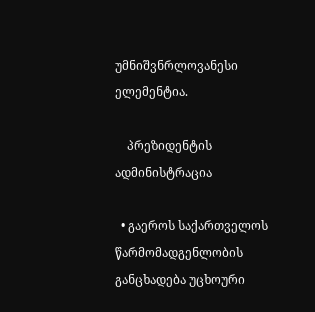უმნიშვნრლოვანესი ელემენტია.

    პრეზიდენტის ადმინისტრაცია

  • გაეროს საქართველოს წარმომადგენლობის განცხადება უცხოური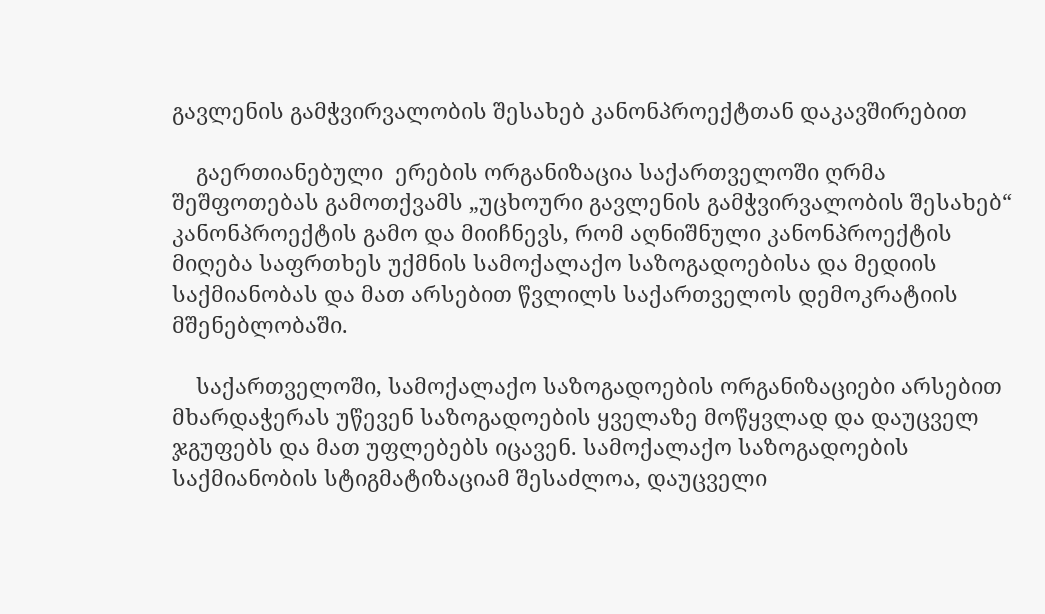გავლენის გამჭვირვალობის შესახებ კანონპროექტთან დაკავშირებით

    გაერთიანებული  ერების ორგანიზაცია საქართველოში ღრმა შეშფოთებას გამოთქვამს „უცხოური გავლენის გამჭვირვალობის შესახებ“ კანონპროექტის გამო და მიიჩნევს, რომ აღნიშნული კანონპროექტის მიღება საფრთხეს უქმნის სამოქალაქო საზოგადოებისა და მედიის საქმიანობას და მათ არსებით წვლილს საქართველოს დემოკრატიის მშენებლობაში.

    საქართველოში, სამოქალაქო საზოგადოების ორგანიზაციები არსებით მხარდაჭერას უწევენ საზოგადოების ყველაზე მოწყვლად და დაუცველ ჯგუფებს და მათ უფლებებს იცავენ. სამოქალაქო საზოგადოების საქმიანობის სტიგმატიზაციამ შესაძლოა, დაუცველი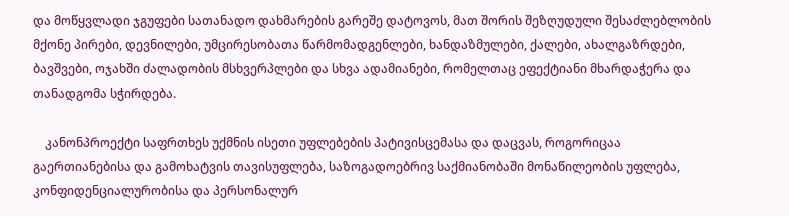და მოწყვლადი ჯგუფები სათანადო დახმარების გარეშე დატოვოს, მათ შორის შეზღუდული შესაძლებლობის მქონე პირები, დევნილები, უმცირესობათა წარმომადგენლები, ხანდაზმულები, ქალები, ახალგაზრდები, ბავშვები, ოჯახში ძალადობის მსხვერპლები და სხვა ადამიანები, რომელთაც ეფექტიანი მხარდაჭერა და თანადგომა სჭირდება.

    კანონპროექტი საფრთხეს უქმნის ისეთი უფლებების პატივისცემასა და დაცვას, როგორიცაა გაერთიანებისა და გამოხატვის თავისუფლება, საზოგადოებრივ საქმიანობაში მონაწილეობის უფლება, კონფიდენციალურობისა და პერსონალურ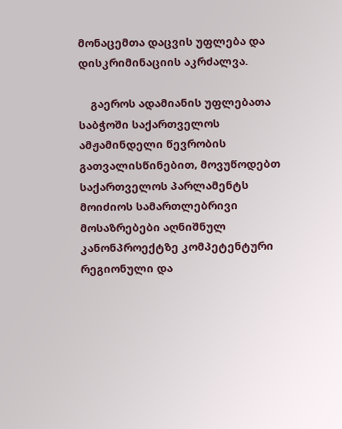მონაცემთა დაცვის უფლება და დისკრიმინაციის აკრძალვა.

    გაეროს ადამიანის უფლებათა საბჭოში საქართველოს ამჟამინდელი წევრობის გათვალისწინებით, მოვუწოდებთ საქართველოს პარლამენტს მოიძიოს სამართლებრივი მოსაზრებები აღნიშნულ კანონპროექტზე კომპეტენტური რეგიონული და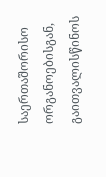საერთაშორისო ორგანოებისგან, გაითვალისწინოს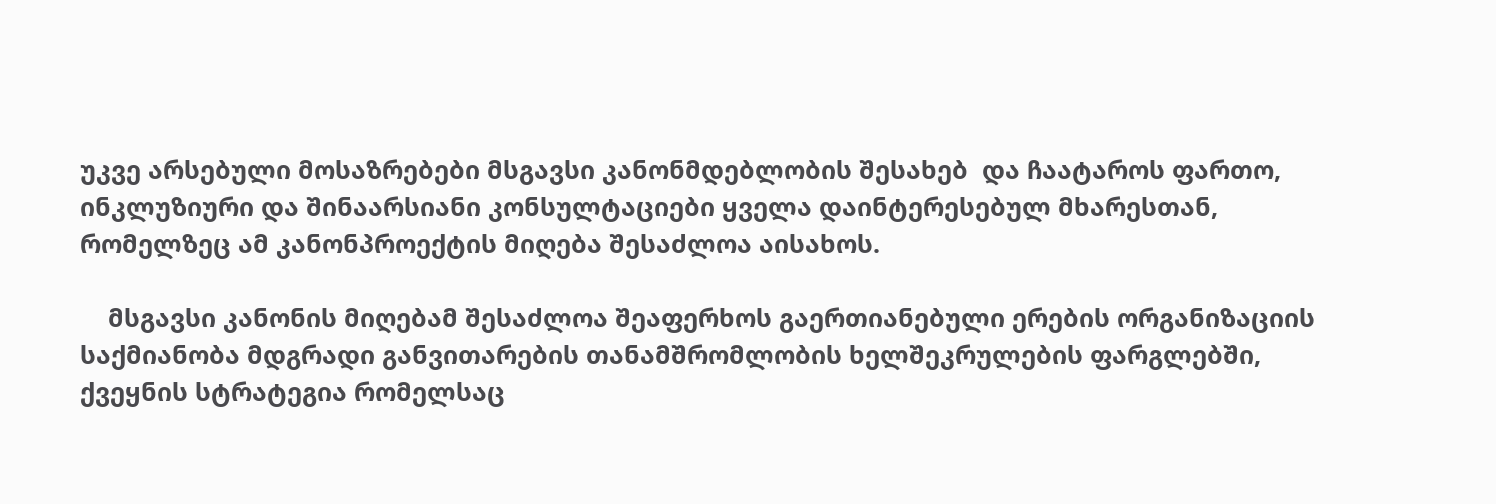უკვე არსებული მოსაზრებები მსგავსი კანონმდებლობის შესახებ  და ჩაატაროს ფართო, ინკლუზიური და შინაარსიანი კონსულტაციები ყველა დაინტერესებულ მხარესთან, რომელზეც ამ კანონპროექტის მიღება შესაძლოა აისახოს.

    მსგავსი კანონის მიღებამ შესაძლოა შეაფერხოს გაერთიანებული ერების ორგანიზაციის საქმიანობა მდგრადი განვითარების თანამშრომლობის ხელშეკრულების ფარგლებში, ქვეყნის სტრატეგია რომელსაც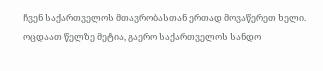ჩვენ საქართველოს მთავრობასთან ერთად მოვაწერეთ ხელი. ოცდაათ წელზე მეტია, გაერო საქართველოს სანდო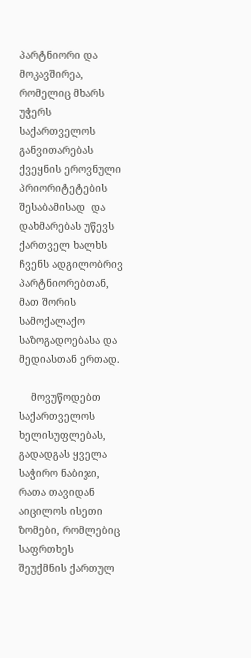პარტნიორი და მოკავშირეა, რომელიც მხარს უჭერს საქართველოს განვითარებას ქვეყნის ეროვნული პრიორიტეტების შესაბამისად  და დახმარებას უწევს ქართველ ხალხს ჩვენს ადგილობრივ პარტნიორებთან, მათ შორის სამოქალაქო საზოგადოებასა და მედიასთან ერთად.

    მოვუწოდებთ საქართველოს ხელისუფლებას, გადადგას ყველა საჭირო ნაბიჯი, რათა თავიდან აიცილოს ისეთი ზომები, რომლებიც საფრთხეს შეუქმნის ქართულ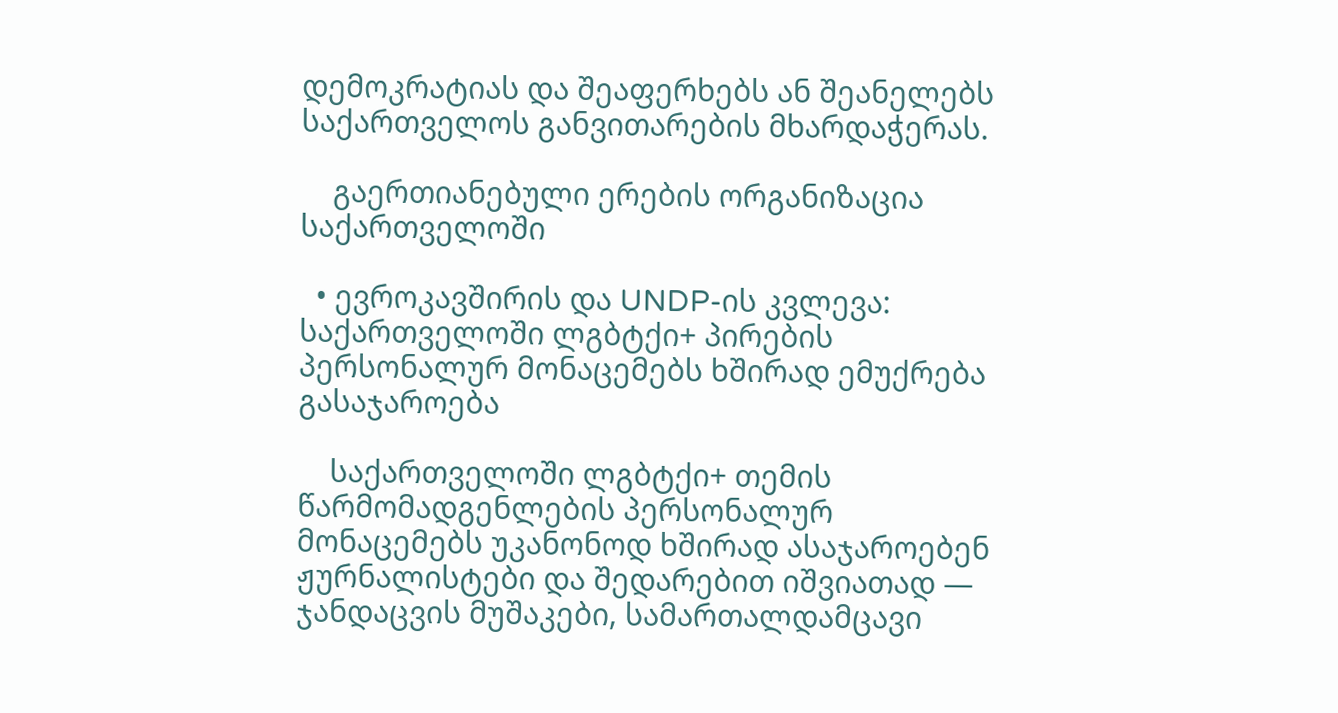დემოკრატიას და შეაფერხებს ან შეანელებს საქართველოს განვითარების მხარდაჭერას.

    გაერთიანებული ერების ორგანიზაცია საქართველოში

  • ევროკავშირის და UNDP-ის კვლევა: საქართველოში ლგბტქი+ პირების პერსონალურ მონაცემებს ხშირად ემუქრება გასაჯაროება

    საქართველოში ლგბტქი+ თემის წარმომადგენლების პერსონალურ მონაცემებს უკანონოდ ხშირად ასაჯაროებენ ჟურნალისტები და შედარებით იშვიათად — ჯანდაცვის მუშაკები, სამართალდამცავი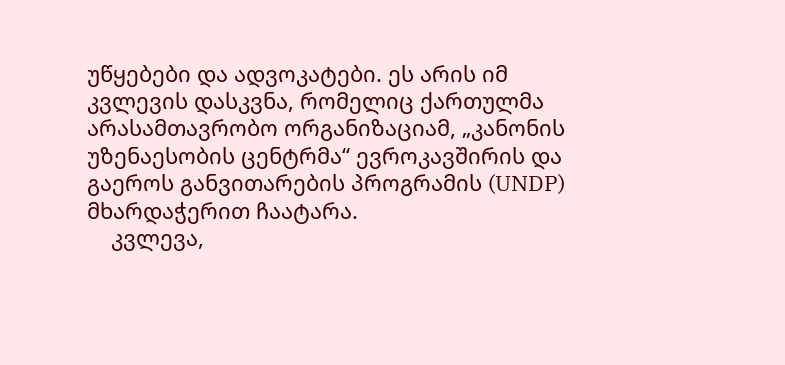უწყებები და ადვოკატები. ეს არის იმ კვლევის დასკვნა, რომელიც ქართულმა არასამთავრობო ორგანიზაციამ, „კანონის უზენაესობის ცენტრმა“ ევროკავშირის და გაეროს განვითარების პროგრამის (UNDP) მხარდაჭერით ჩაატარა.
    კვლევა,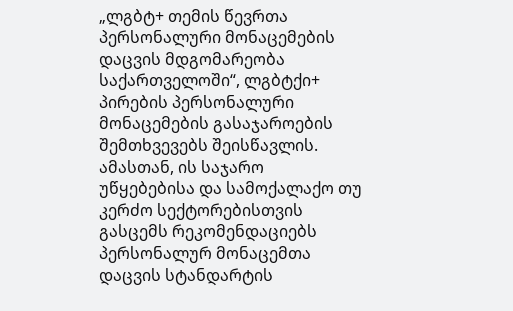„ლგბტ+ თემის წევრთა პერსონალური მონაცემების დაცვის მდგომარეობა საქართველოში“, ლგბტქი+ პირების პერსონალური მონაცემების გასაჯაროების შემთხვევებს შეისწავლის. ამასთან, ის საჯარო უწყებებისა და სამოქალაქო თუ კერძო სექტორებისთვის გასცემს რეკომენდაციებს პერსონალურ მონაცემთა დაცვის სტანდარტის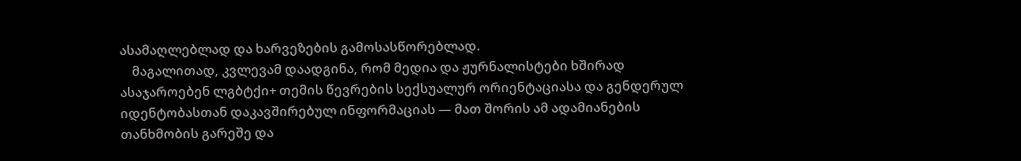ასამაღლებლად და ხარვეზების გამოსასწორებლად.
    მაგალითად, კვლევამ დაადგინა, რომ მედია და ჟურნალისტები ხშირად ასაჯაროებენ ლგბტქი+ თემის წევრების სექსუალურ ორიენტაციასა და გენდერულ იდენტობასთან დაკავშირებულ ინფორმაციას — მათ შორის ამ ადამიანების თანხმობის გარეშე და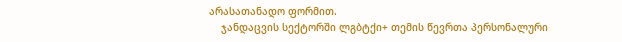არასათანადო ფორმით.
    ჯანდაცვის სექტორში ლგბტქი+ თემის წევრთა პერსონალური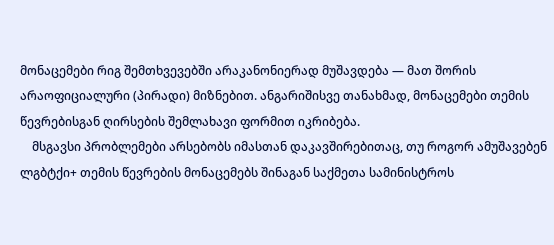მონაცემები რიგ შემთხვევებში არაკანონიერად მუშავდება — მათ შორის არაოფიციალური (პირადი) მიზნებით. ანგარიშისვე თანახმად, მონაცემები თემის წევრებისგან ღირსების შემლახავი ფორმით იკრიბება.
    მსგავსი პრობლემები არსებობს იმასთან დაკავშირებითაც, თუ როგორ ამუშავებენ ლგბტქი+ თემის წევრების მონაცემებს შინაგან საქმეთა სამინისტროს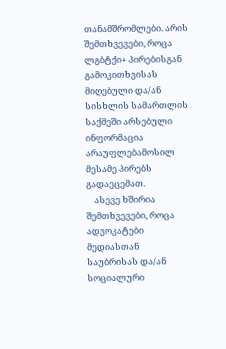თანამშრომლები. არის შემთხვევები, როცა ლგბტქი+ პირებისგან გამოკითხვისას მიღებული და/ან სისხლის სამართლის საქმეში არსებული ინფორმაცია არაუფლებამოსილ მესამე პირებს გადაეცემათ.
    ასევე ხშირია შემთხვევები, როცა ადვოკატები მედიასთან საუბრისას და/ან სოციალური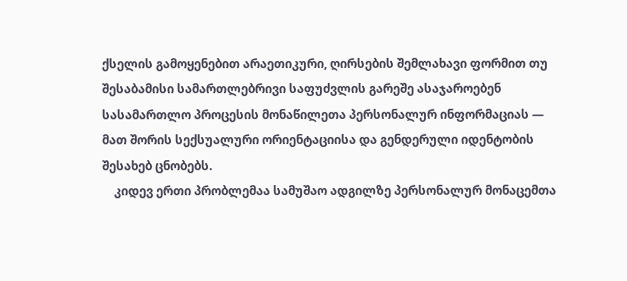ქსელის გამოყენებით არაეთიკური, ღირსების შემლახავი ფორმით თუ შესაბამისი სამართლებრივი საფუძვლის გარეშე ასაჯაროებენ სასამართლო პროცესის მონაწილეთა პერსონალურ ინფორმაციას — მათ შორის სექსუალური ორიენტაციისა და გენდერული იდენტობის შესახებ ცნობებს.
    კიდევ ერთი პრობლემაა სამუშაო ადგილზე პერსონალურ მონაცემთა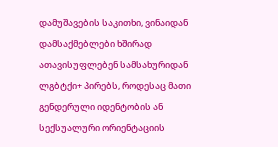დამუშავების საკითხი, ვინაიდან დამსაქმებლები ხშირად ათავისუფლებენ სამსახურიდან ლგბტქი+ პირებს, როდესაც მათი გენდერული იდენტობის ან სექსუალური ორიენტაციის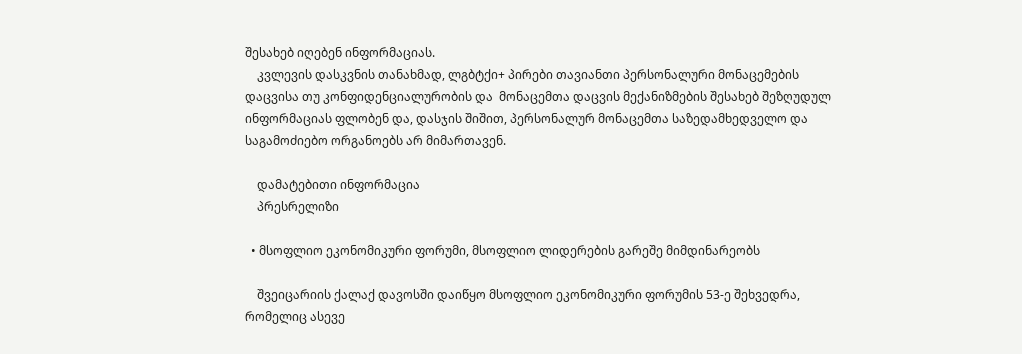შესახებ იღებენ ინფორმაციას.
    კვლევის დასკვნის თანახმად, ლგბტქი+ პირები თავიანთი პერსონალური მონაცემების დაცვისა თუ კონფიდენციალურობის და  მონაცემთა დაცვის მექანიზმების შესახებ შეზღუდულ ინფორმაციას ფლობენ და, დასჯის შიშით, პერსონალურ მონაცემთა საზედამხედველო და საგამოძიებო ორგანოებს არ მიმართავენ.

    დამატებითი ინფორმაცია
    პრესრელიზი

  • მსოფლიო ეკონომიკური ფორუმი, მსოფლიო ლიდერების გარეშე მიმდინარეობს

    შვეიცარიის ქალაქ დავოსში დაიწყო მსოფლიო ეკონომიკური ფორუმის 53-ე შეხვედრა, რომელიც ასევე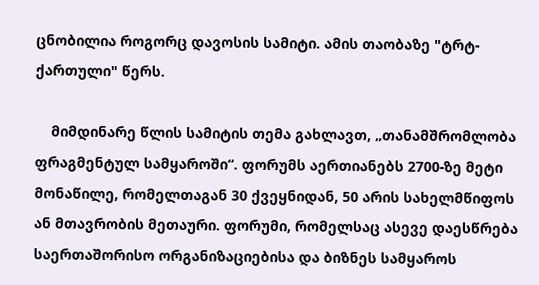ცნობილია როგორც დავოსის სამიტი. ამის თაობაზე "ტრტ-ქართული" წერს.

    მიმდინარე წლის სამიტის თემა გახლავთ, „თანამშრომლობა ფრაგმენტულ სამყაროში“. ფორუმს აერთიანებს 2700-ზე მეტი მონაწილე, რომელთაგან 30 ქვეყნიდან, 50 არის სახელმწიფოს ან მთავრობის მეთაური. ფორუმი, რომელსაც ასევე დაესწრება საერთაშორისო ორგანიზაციებისა და ბიზნეს სამყაროს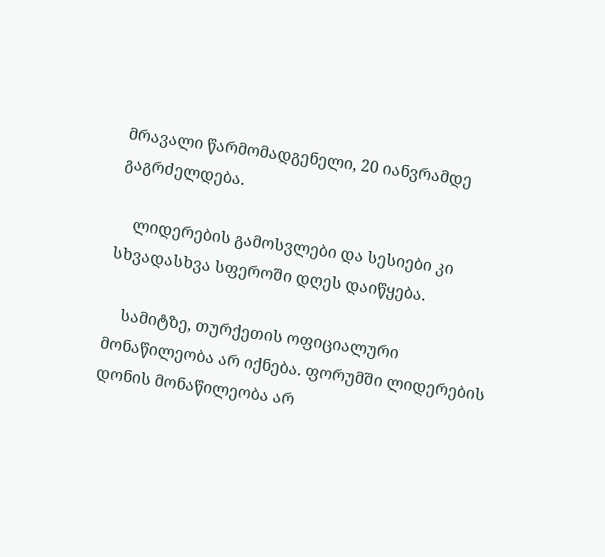მრავალი წარმომადგენელი, 20 იანვრამდე გაგრძელდება.

    ლიდერების გამოსვლები და სესიები კი სხვადასხვა სფეროში დღეს დაიწყება.

    სამიტზე, თურქეთის ოფიციალური მონაწილეობა არ იქნება. ფორუმში ლიდერების დონის მონაწილეობა არ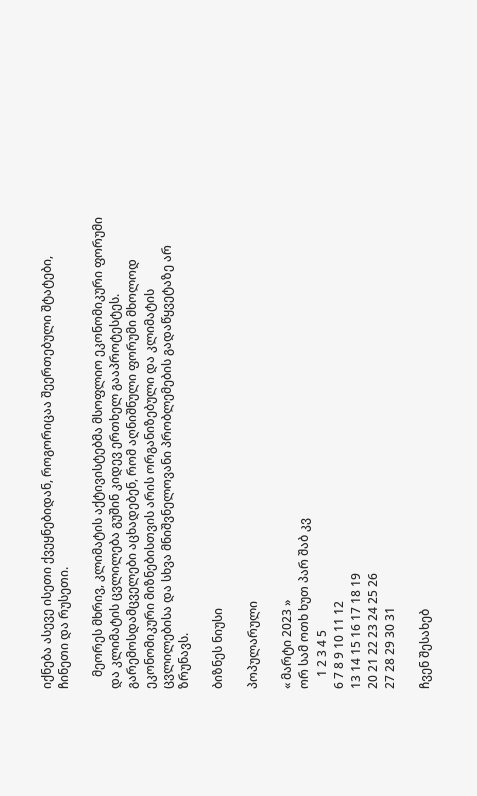იქნება ასევე ისეთი ქვეყნებიდან, როგორიცაა შეერთებული შტატები, ჩინეთი და რუსეთი.

    მეორეს მხრივ, კლიმატის აქტივისტებმა მსოფლიო ეკონომიკური ფორუმი და კლიმატის ცვლილება გუშინ კიდევ ერთხელ გააპროტესტეს. გარემოსდამცველები აცხადებენ, რომ აღნიშნული ფორუმი მხოლოდ ეკონომიკური მიზნებისთვის არის ორგანიზებული და კლიმატის ცვლილებისა და სხვა მნიშვნელოვანი პრობლემების გადაწყვეტაზე არ ზრუნავს.

ბიზნეს ნიუსი

პოპულარული

« მარტი 2023 »
ორ სამ ოთხ ხუთ პარ შაბ კვ
    1 2 3 4 5
6 7 8 9 10 11 12
13 14 15 16 17 18 19
20 21 22 23 24 25 26
27 28 29 30 31

ჩვენ შესახებ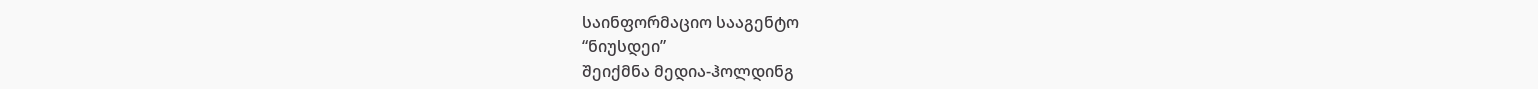საინფორმაციო სააგენტო
“ნიუსდეი”
შეიქმნა მედია-ჰოლდინგ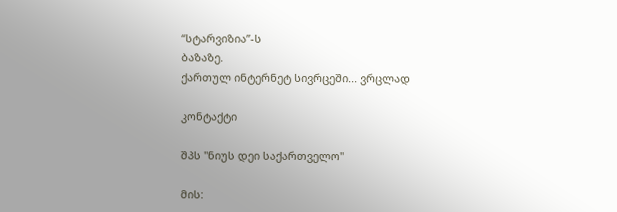“სტარვიზია”-ს
ბაზაზე.
ქართულ ინტერნეტ სივრცეში... ვრცლად

კონტაქტი

შპს "ნიუს დეი საქართველო"

მის: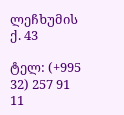ლეჩხუმის ქ. 43

ტელ: (+995 32) 257 91 11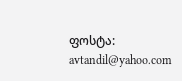ფოსტა: avtandil@yahoo.com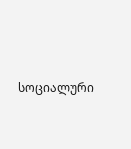სოციალური